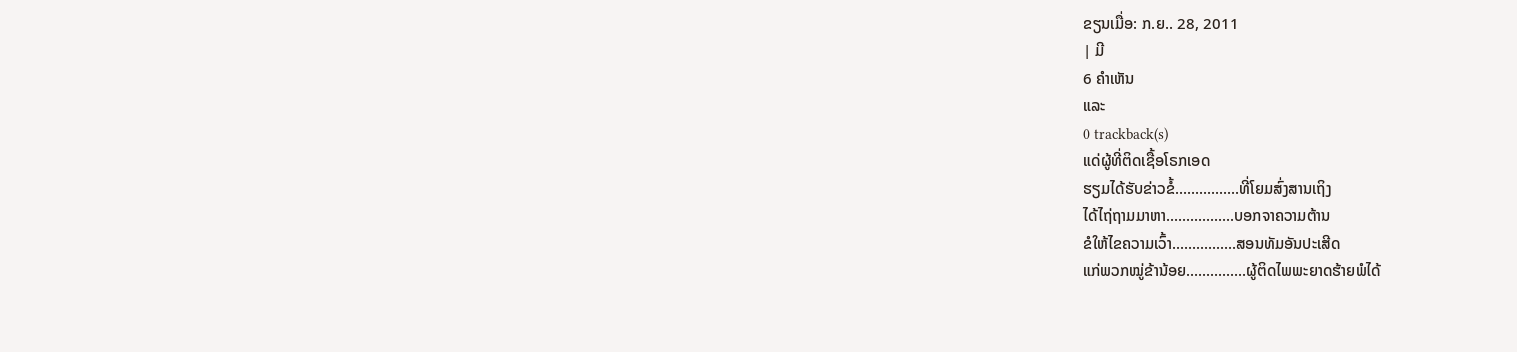ຂຽນເມື່ອ: ກ.ຍ.. 28, 2011
| ມີ
6 ຄຳເຫັນ
ແລະ
0 trackback(s)
ແດ່ຜູ້ທີ່ຕິດເຊື້ອໂຣກເອດ
ຮຽມໄດ້ຮັບຂ່າວຂໍ້................ທີ່ໂຍມສົ່ງສານເຖິງ
ໄດ້ໄຖ່ຖາມມາຫາ.................ບອກຈາຄວາມຕ້ານ
ຂໍໃຫ້ໄຂຄວາມເວົ້າ................ສອນທັມອັນປະເສີດ
ແກ່ພວກໝູ່ຂ້ານ້ອຍ...............ຜູ້ຕິດໄພພະຍາດຮ້າຍພໍໄດ້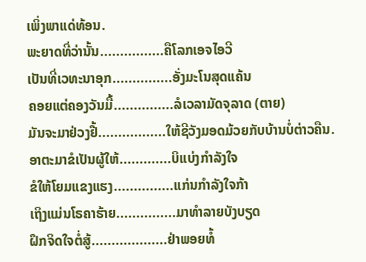ເພິ່ງພາແດ່ທ້ອນ.
ພະຍາດທີ່ວ່ານັ້ນ................ຄືໂລກເອຈໄອວີ
ເປັນທີ່ເວທະນາອຸກ...............ອັ່ງມະໂນສຸດແຄ້ນ
ຄອຍແຕ່ຄອງວັນມື້...............ລໍເວລາມັດຈຸລາດ (ຕາຍ)
ມັນຈະມາຢ່ວງຢື້.................ໃຫ້ຊີວັງມອດມ້ວຍກັບບ້ານບໍ່ຕ່າວຄືນ.
ອາຕະມາຂໍເປັນຜູ້ໃຫ້.............ບິແບ່ງກຳລັງໃຈ
ຂໍໃຫ້ໂຍມແຂງແຮງ...............ແກ່ນກຳລັງໃຈກ້າ
ເຖິງແມ່ນໂຣຄາຮ້າຍ...............ມາທຳລາຍບັງບຽດ
ຝຶກຈິດໃຈຕໍ່ສູ້...................ຢ່າພອຍທໍ້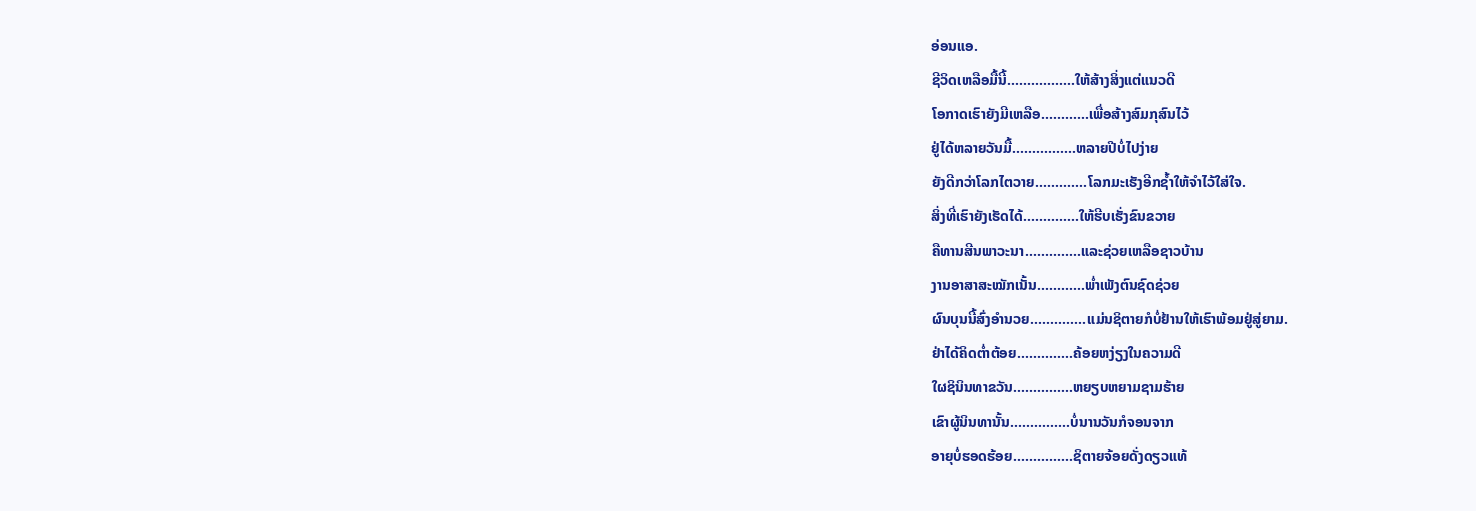ອ່ອນແອ.
ຊີວິດເຫລືອມື້ນີ້.................ໃຫ້ສ້າງສິ່ງແຕ່ແນວດີ
ໂອກາດເຮົາຍັງມີເຫລືອ............ເພື່ອສ້າງສົມກຸສົນໄວ້
ຢູ່ໄດ້ຫລາຍວັນມື້................ຫລາຍປີບໍ່ໄປງ່າຍ
ຍັງດີກວ່າໂລກໄຕວາຍ.............ໂລກມະເຮັງອີກຊ້ຳໃຫ້ຈຳໄວ້ໃສ່ໃຈ.
ສິ່ງທີ່ເຮົາຍັງເຮັດໄດ້..............ໃຫ້ຮີບເຮັ່ງຂົນຂວາຍ
ຄືທານສີນພາວະນາ..............ແລະຊ່ວຍເຫລືອຊາວບ້ານ
ງານອາສາສະໝັກເນັ້ນ............ພ່ຳເພັງຕົນຊົດຊ່ວຍ
ຜົນບຸນນີ້ສົ່ງອຳນວຍ..............ແມ່ນຊິຕາຍກໍບໍ່ຢ້ານໃຫ້ເຮົາພ້ອມຢູ່ສູ່ຍາມ.
ຢ່າໄດ້ຄິດຕ່ຳຕ້ອຍ..............ຄ້ອຍຫງ່ຽງໃນຄວາມດີ
ໃຜຊິນິນທາຂວັນ...............ຫຍຽບຫຍາມຊາມຮ້າຍ
ເຂົາຜູ້ນິນທານັ້ນ...............ບໍ່ນານວັນກໍຈອນຈາກ
ອາຍຸບໍ່ຮອດຮ້ອຍ...............ຊິຕາຍຈ້ອຍດັ່ງດຽວແທ້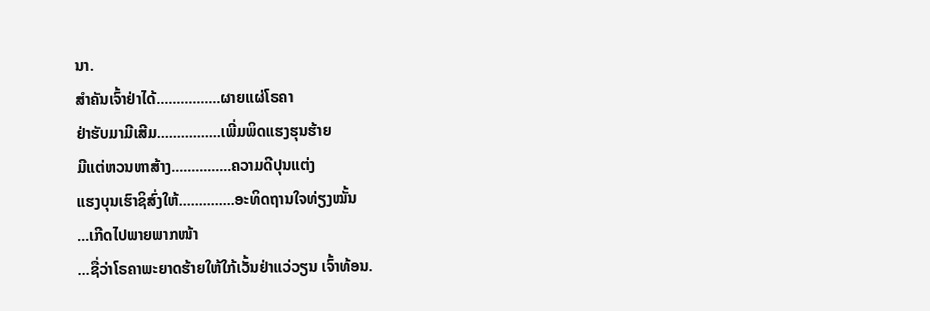ນາ.
ສຳຄັນເຈົ້າຢ່າໄດ້................ຜາຍແຜ່ໂຣຄາ
ຢ່າຮັບມາມີເສີມ................ເພີ່ມພິດແຮງຮຸນຮ້າຍ
ມີແຕ່ຫວນຫາສ້າງ...............ຄວາມດີປຸນແຕ່ງ
ແຮງບຸນເຮົາຊິສົ່ງໃຫ້..............ອະທິດຖານໃຈທ່ຽງໝັ້ນ
...ເກີດໄປພາຍພາກໜ້າ
...ຊື່ວ່າໂຣຄາພະຍາດຮ້າຍໃຫ້ໃກ້ເວັ້ນຢ່າແວ່ວຽນ ເຈົ້າທ້ອນ.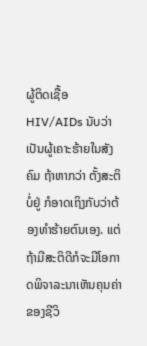ຜູ້ຕິດເຊື້ອ HIV/AIDs ນັບວ່າເປັນຜູ້ເຄາະຮ້າຍໃນສັງຄົມ ຖ້າຫາກວ່າ ຕັ້ງສະຕິບໍ່ຢູ່ ກໍອາດເຖິງກັບວ່າຕ້ອງທຳຮ້າຍຕົນເອງ. ແຕ່ຖ້າມີສະຕິດີກໍຈະມີໂອກາດພິຈາລະນາເຫັນຄຸນຄ່າຂອງຊີວິ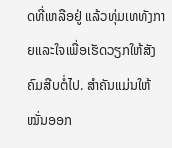ດທີ່ເຫລືອຢູ່ ແລ້ວທຸ່ມເທທັງກາຍແລະໃຈເພື່ອເຮັດວຽກໃຫ້ສັງຄົມສືບຕໍ່ໄປ. ສຳຄັນແມ່ນໃຫ້ໝັ່ນອອກ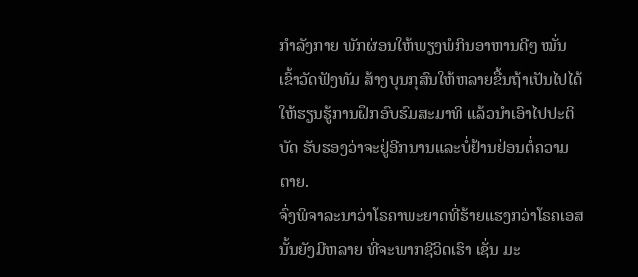ກຳລັງກາຍ ພັກຜ່ອນໃຫ້ພຽງພໍກິນອາຫານດີໆ ໝັ່ນເຂົ້າວັດຟັງທັມ ສ້າງບຸນກຸສົນໃຫ້ຫລາຍຂື້ນຖ້າເປັນໄປໄດ້ໃຫ້ຮຽນຮູ້ການຝຶກອົບຮົມສະມາທິ ແລ້ວນຳເອົາໄປປະຕິບັດ ຮັບຮອງວ່າຈະຢູ່ອີກນານແລະບໍ່ຢ້ານຢ່ອນຕໍ່ຄວາມຕາຍ.
ຈົ່ງພິຈາລະນາວ່າໂຣຄາພະຍາດທີ່ຮ້າຍແຮງກວ່າໂຣຄເອສນັ້ນຍັງມີຫລາຍ ທີ່ຈະພາກຊີວິດເຮົາ ເຊັ່ນ ມະ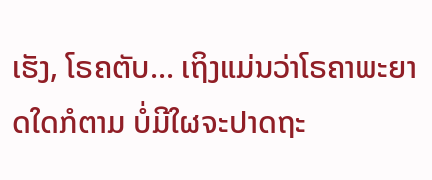ເຮັງ, ໂຣຄຕັບ... ເຖິງແມ່ນວ່າໂຣຄາພະຍາດໃດກໍຕາມ ບໍ່ມີໃຜຈະປາດຖະ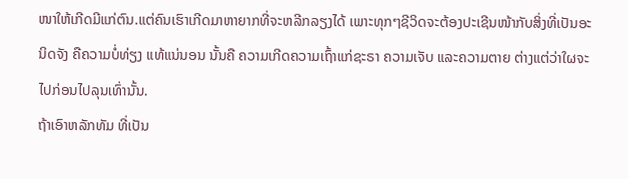ໜາໃຫ້ເກີດມີແກ່ຕົນ.ແຕ່ຄົນເຮົາເກີດມາຫາຍາກທີ່ຈະຫລີກລຽງໄດ້ ເພາະທຸກໆຊີວິດຈະຕ້ອງປະເຊີນໜ້າກັບສິ່ງທີ່ເປັນອະນິດຈັງ ຄືຄວາມບໍ່ທ່ຽງ ແທ້ແນ່ນອນ ນັ້ນຄື ຄວາມເກີດຄວາມເຖົ້າແກ່ຊະຣາ ຄວາມເຈັບ ແລະຄວາມຕາຍ ຕ່າງແຕ່ວ່າໃຜຈະໄປກ່ອນໄປລຸນເທົ່ານັ້ນ.
ຖ້າເອົາຫລັກທັມ ທີ່ເປັນ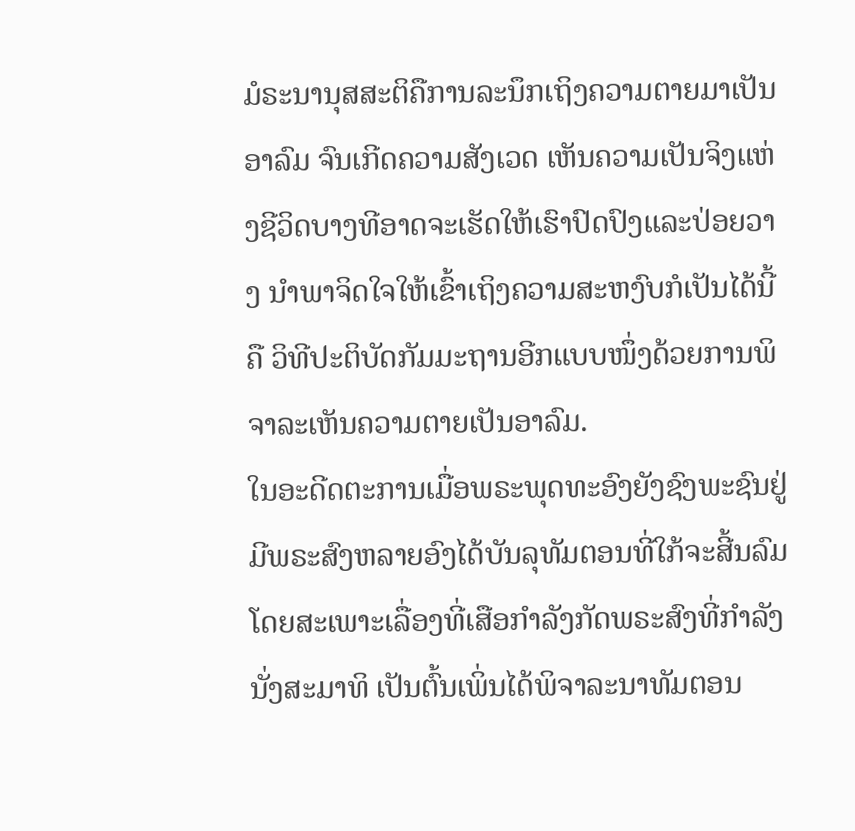ມໍຣະນານຸສສະຕິຄືການລະນຶກເຖິງຄວາມຕາຍມາເປັນອາລົມ ຈົນເກີດຄວາມສັງເວດ ເຫັນຄວາມເປັນຈິງແຫ່ງຊີວິດບາງທີອາດຈະເຮັດໃຫ້ເຮົາປົດປົງແລະປ່ອຍວາງ ນຳພາຈິດໃຈໃຫ້ເຂົ້າເຖິງຄວາມສະຫງົບກໍເປັນໄດ້ນີ້ຄື ວິທີປະຕິບັດກັມມະຖານອີກແບບໜຶ່ງດ້ວຍການພິຈາລະເຫັນຄວາມຕາຍເປັນອາລົມ.
ໃນອະດີດຕະການເມື່ອພຣະພຸດທະອົງຍັງຊົງພະຊົນຢູ່ ມີພຣະສົງຫລາຍອົງໄດ້ບັນລຸທັມຕອນທີ່ໃກ້ຈະສີ້ນລົມໂດຍສະເພາະເລື່ອງທີ່ເສືອກຳລັງກັດພຣະສົງທີ່ກຳລັງນັ່ງສະມາທິ ເປັນຕົ້ນເພິ່ນໄດ້ພິຈາລະນາທັມຕອນ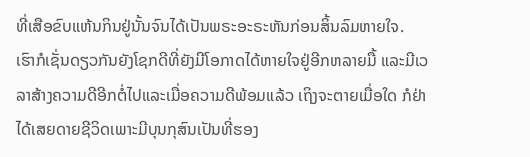ທີ່ເສືອຂົບແຫ້ນກິນຢູ່ນັ້ນຈົນໄດ້ເປັນພຣະອະຣະຫັນກ່ອນສິ້ນລົມຫາຍໃຈ.
ເຮົາກໍເຊັ່ນດຽວກັນຍັງໂຊກດີທີ່ຍັງມີໂອກາດໄດ້ຫາຍໃຈຢູ່ອີກຫລາຍມື້ ແລະມີເວລາສ້າງຄວາມດີອີກຕໍ່ໄປແລະເມື່ອຄວາມດີພ້ອມແລ້ວ ເຖິງຈະຕາຍເມື່ອໃດ ກໍຢ່າໄດ້ເສຍດາຍຊີວິດເພາະມີບຸນກຸສົນເປັນທີ່ຮອງ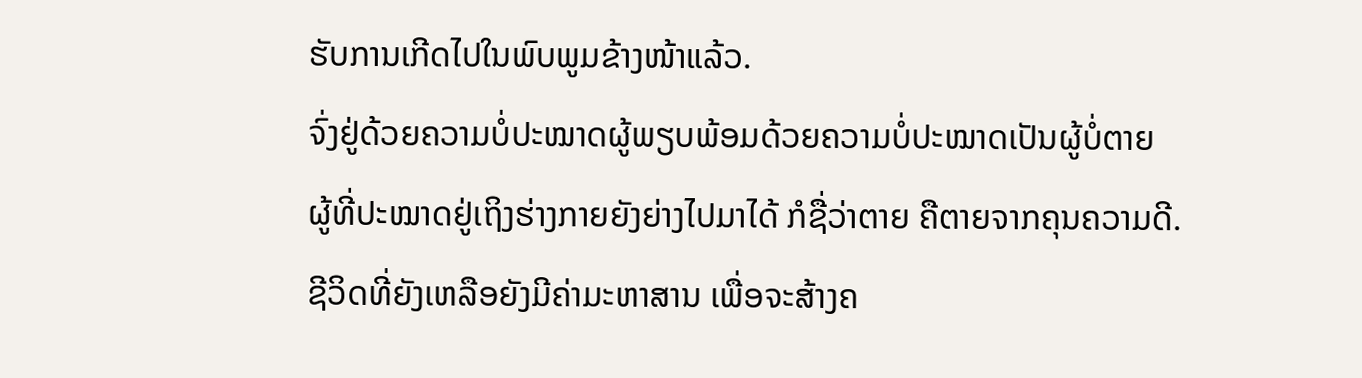ຮັບການເກີດໄປໃນພົບພູມຂ້າງໜ້າແລ້ວ.
ຈົ່ງຢູ່ດ້ວຍຄວາມບໍ່ປະໝາດຜູ້ພຽບພ້ອມດ້ວຍຄວາມບໍ່ປະໝາດເປັນຜູ້ບໍ່ຕາຍ
ຜູ້ທີ່ປະໝາດຢູ່ເຖິງຮ່າງກາຍຍັງຍ່າງໄປມາໄດ້ ກໍຊື່ວ່າຕາຍ ຄືຕາຍຈາກຄຸນຄວາມດີ.
ຊີວິດທີ່ຍັງເຫລືອຍັງມີຄ່າມະຫາສານ ເພື່ອຈະສ້າງຄ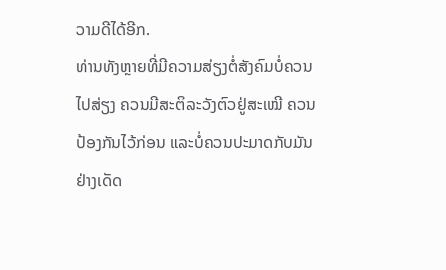ວາມດີໄດ້ອີກ.
ທ່ານທັງຫຼາຍທີ່ມີຄວາມສ່ຽງຕໍ່ສັງຄົມບໍ່ຄວນໄປສ່ຽງ ຄວນມີສະຕິລະວັງຕົວຢູ່ສະເໝີ ຄວນປ້ອງກັນໄວ້ກ່ອນ ແລະບໍ່ຄວນປະມາດກັບມັນຢ່າງເດັດ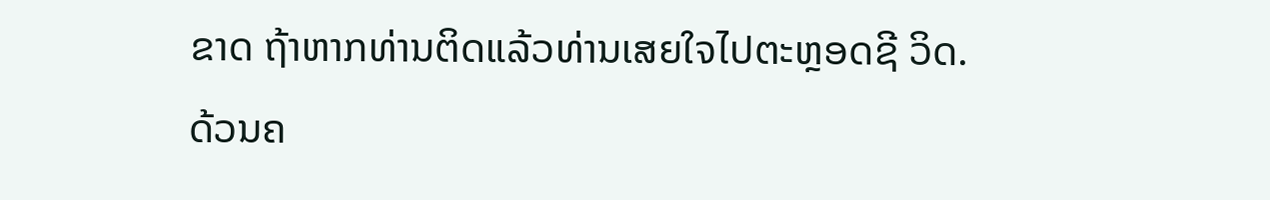ຂາດ ຖ້າຫາກທ່ານຕິດແລ້ວທ່ານເສຍໃຈໄປຕະຫຼອດຊີ ວິດ.
ດ້ວນຄ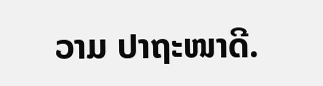ວາມ ປາຖະໜາດີ.